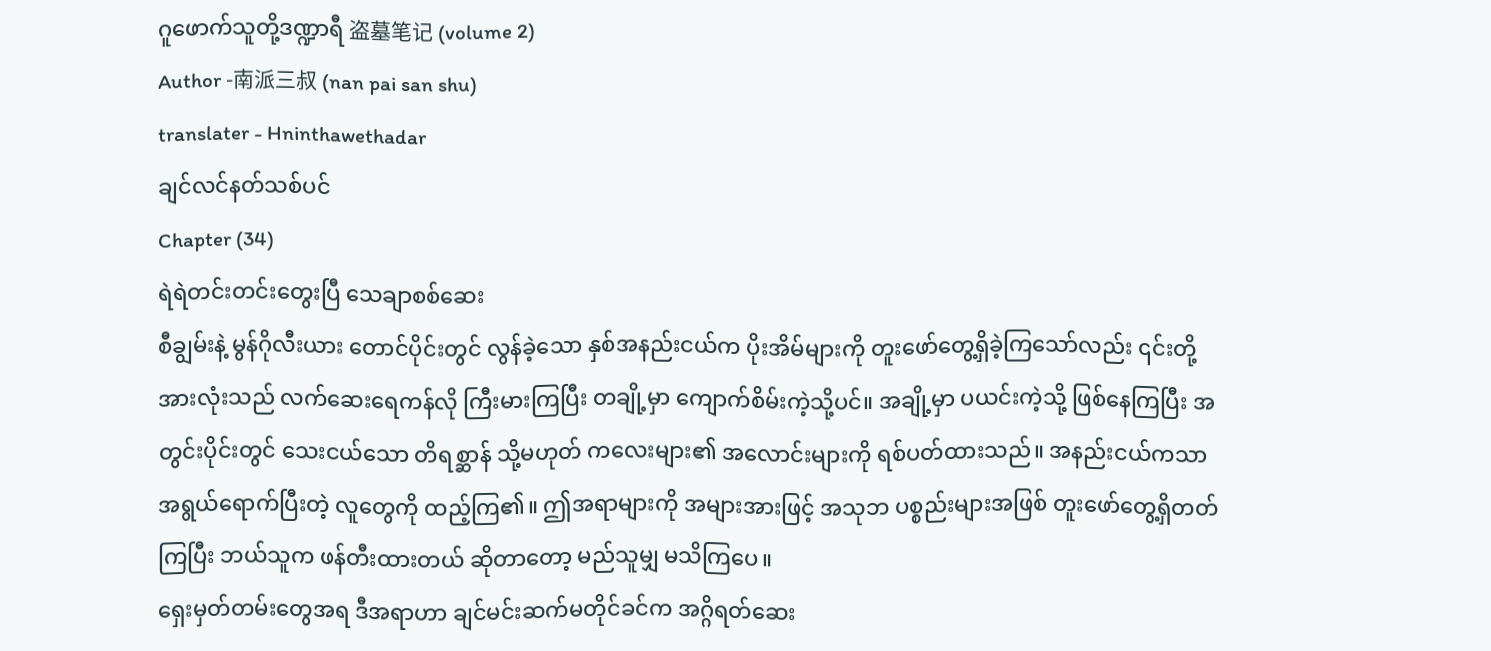ဂူဖောက်သူတို့ဒဏ္ဍာရီ 盗墓笔记 (volume 2)
Author -南派三叔 (nan pai san shu)
translater - Hninthawethadar
ချင်လင်နတ်သစ်ပင်
Chapter (34)
ရဲရဲတင်းတင်းတွေးပြီ သေချာစစ်ဆေး
စီချွမ်းနဲ့ မွန်ဂိုလီးယား တောင်ပိုင်းတွင် လွန်ခဲ့သော နှစ်အနည်းငယ်က ပိုးအိမ်များကို တူးဖော်တွေ့ရှိခဲ့ကြသော်လည်း ၎င်းတို့အားလုံးသည် လက်ဆေးရေကန်လို ကြီးမားကြပြီး တချို့မှာ ကျောက်စိမ်းကဲ့သို့ပင်။ အချို့မှာ ပယင်းကဲ့သို့ ဖြစ်နေကြပြီး အတွင်းပိုင်းတွင် သေးငယ်သော တိရစ္ဆာန် သို့မဟုတ် ကလေးများ၏ အလောင်းများကို ရစ်ပတ်ထားသည်။ အနည်းငယ်ကသာ အရွယ်ရောက်ပြီးတဲ့ လူတွေကို ထည့်ကြ၏။ ဤအရာများကို အများအားဖြင့် အသုဘ ပစ္စည်းများအဖြစ် တူးဖော်တွေ့ရှိတတ်ကြပြီး ဘယ်သူက ဖန်တီးထားတယ် ဆိုတာတော့ မည်သူမျှ မသိကြပေ။
ရှေးမှတ်တမ်းတွေအရ ဒီအရာဟာ ချင်မင်းဆက်မတိုင်ခင်က အဂ္ဂိရတ်ဆေး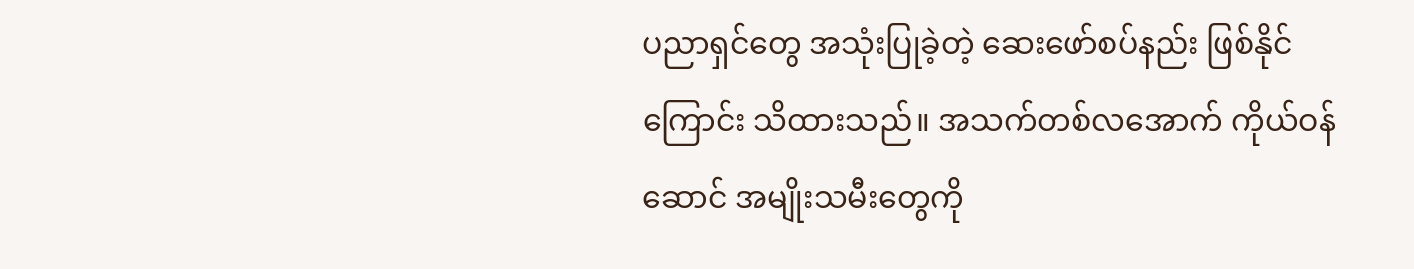ပညာရှင်တွေ အသုံးပြုခဲ့တဲ့ ဆေးဖော်စပ်နည်း ဖြစ်နိုင်ကြောင်း သိထားသည်။ အသက်တစ်လအောက် ကိုယ်ဝန်ဆောင် အမျိုးသမီးတွေကို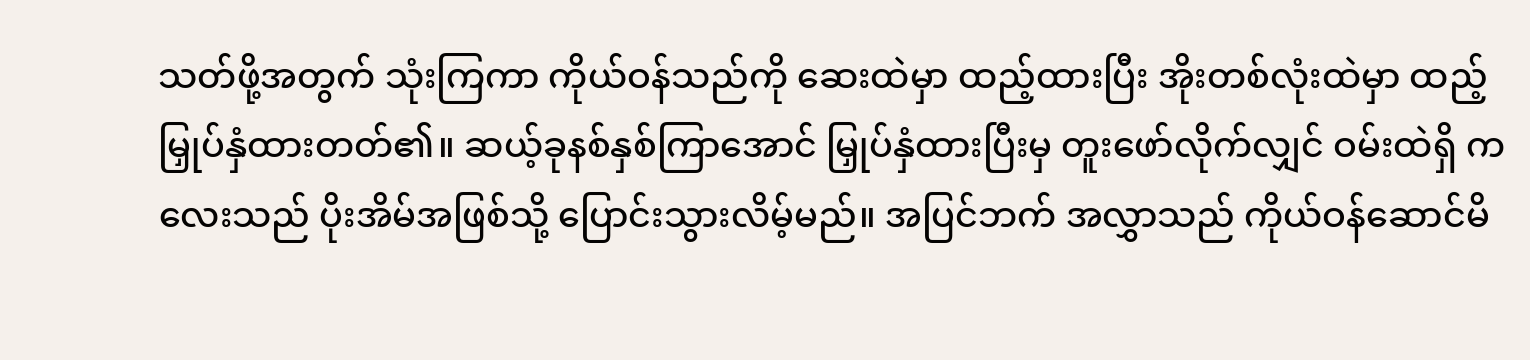သတ်ဖို့အတွက် သုံးကြကာ ကိုယ်ဝန်သည်ကို ဆေးထဲမှာ ထည့်ထားပြီး အိုးတစ်လုံးထဲမှာ ထည့်မြှုပ်နှံထားတတ်၏။ ဆယ့်ခုနစ်နှစ်ကြာအောင် မြှုပ်နှံထားပြီးမှ တူးဖော်လိုက်လျှင် ဝမ်းထဲရှိ ကလေးသည် ပိုးအိမ်အဖြစ်သို့ ပြောင်းသွားလိမ့်မည်။ အပြင်ဘက် အလွှာသည် ကိုယ်ဝန်ဆောင်မိ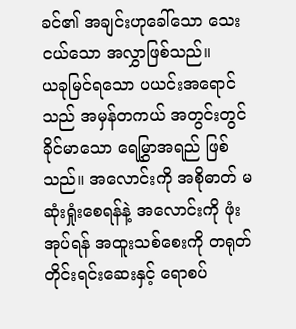ခင်၏ အချင်းဟုခေါ်သော သေးငယ်သော အလွှာဖြစ်သည်။
ယခုမြင်ရသော ပယင်းအရောင်သည် အမှန်တကယ် အတွင်းတွင် ခိုင်မာသော ရေမြွှာအရည် ဖြစ်သည်။ အလောင်းကို အစိုဓာတ် မဆုံးရှုံးစေရန်နဲ့ အလောင်းကို ဖုံးအုပ်ရန် အထူးသစ်စေးကို တရုတ်တိုင်းရင်းဆေးနှင့် ရောစပ်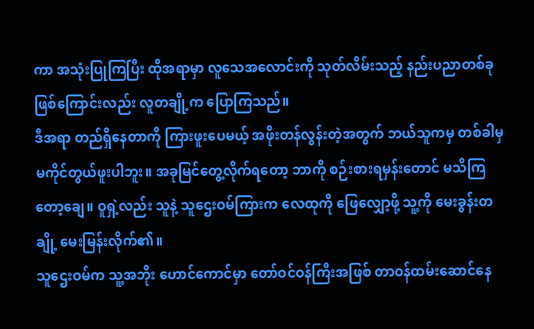ကာ အသုံးပြုကြပြီး ထိုအရာမှာ လူသေအလောင်းကို သုတ်လိမ်းသည့် နည်းပညာတစ်ခု ဖြစ်ကြောင်းလည်း လူတချို့က ပြောကြသည်။
ဒီအရာ တည်ရှိနေတာကို ကြားဖူးပေမယ့် အဖိုးတန်လွန်းတဲ့အတွက် ဘယ်သူကမှ တစ်ခါမှ မကိုင်တွယ်ဖူးပါဘူး။ အခုမြင်တွေ့လိုက်ရတော့ ဘာကို စဉ်းစားရမှန်းတောင် မသိကြတော့ချေ။ ဝူရှဲ့လည်း သူနဲ့ သူဌေးဝမ်ကြားက လေထုကို ဖြေလျှော့ဖို့ သူ့ကို မေးခွန်းတချို့ မေးမြန်းလိုက်၏။
သူဌေးဝမ်က သူ့အဘိုး ဟောင်ကောင်မှာ တော်ဝင်ဝန်ကြီးအဖြစ် တာဝန်ထမ်းဆောင်နေ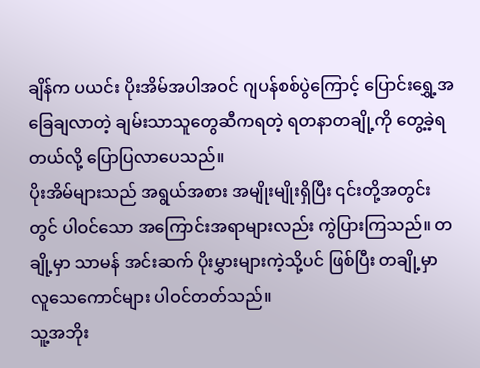ချိန်က ပယင်း ပိုးအိမ်အပါအဝင် ဂျပန်စစ်ပွဲကြောင့် ပြောင်းရွှေ့အခြေချလာတဲ့ ချမ်းသာသူတွေဆီကရတဲ့ ရတနာတချို့ကို တွေ့ခဲ့ရတယ်လို့ ပြောပြလာပေသည်။
ပိုးအိမ်များသည် အရွယ်အစား အမျိုးမျိုးရှိပြီး ၎င်းတို့အတွင်းတွင် ပါဝင်သော အကြောင်းအရာများလည်း ကွဲပြားကြသည်။ တချို့မှာ သာမန် အင်းဆက် ပိုးမွှားများကဲ့သို့ပင် ဖြစ်ပြီး တချို့မှာ လူသေကောင်များ ပါဝင်တတ်သည်။
သူ့အဘိုး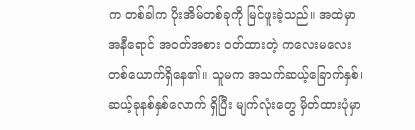က တစ်ခါက ပိုးအိမ်တစ်ခုကို မြင်ဖူးခဲ့သည်။ အထဲမှာ အနီရောင် အဝတ်အစား ဝတ်ထားတဲ့ ကလေးမလေး တစ်ယောက်ရှိနေ၏။ သူမက အသက်ဆယ့်ခြောက်နှစ်၊ ဆယ့်ခုနစ်နှစ်လောက် ရှိပြီး မျက်လုံးတွေ မှိတ်ထားပုံမှာ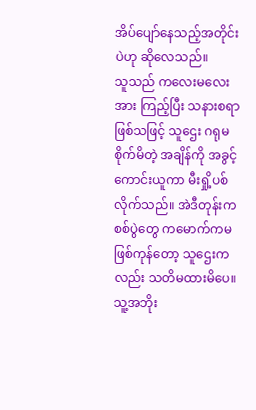အိပ်ပျော်နေသည့်အတိုင်းပဲဟု ဆိုလေသည်။
သူသည် ကလေးမလေးအား ကြည့်ပြီး သနားစရာဖြစ်သဖြင့် သူဌေး ဂရုမစိုက်မိတဲ့ အချိန်ကို အခွင့်ကောင်းယူကာ မီးရှို့ပစ်လိုက်သည်။ အဲဒီတုန်းက စစ်ပွဲတွေ ကမောက်ကမ ဖြစ်ကုန်တော့ သူဌေးကလည်း သတိမထားမိပေ။ သူ့အဘိုး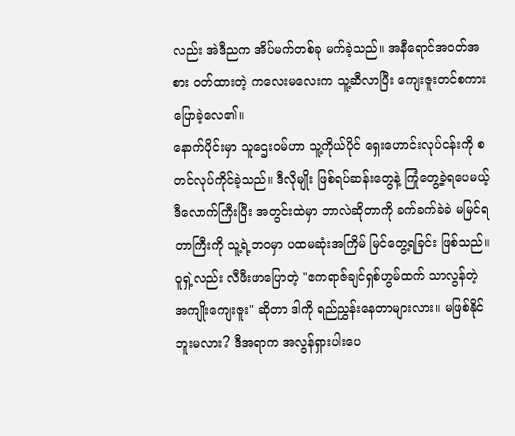လည်း အဲဒီညက အိပ်မက်တစ်ခု မက်ခဲ့သည်။ အနီရောင်အဝတ်အစား ဝတ်ထားတဲ့ ကလေးမလေးက သူ့ဆီလာပြီး ကျေးဇူးတင်စကား ပြောခဲ့လေ၏။
နောက်ပိုင်းမှာ သူဌေးဝမ်ဟာ သူ့ကိုယ်ပိုင် ရှေးဟောင်းလုပ်ငန်းကို စတင်လုပ်ကိုင်ခဲ့သည်။ ဒီလိုမျိုး ဖြစ်ရပ်ဆန်းတွေနဲ့ ကြုံတွေ့ခဲ့ရပေမယ့် ဒီလောက်ကြီးပြီး အတွင်းထဲမှာ ဘာလဲဆိုတာကို ခက်ခက်ခဲခဲ မမြင်ရတာကြီးကို သူ့ရဲ့ဘဝမှာ ပထမဆုံးအကြိမ် မြင်တွေ့ရခြင်း ဖြစ်သည်။
ဝူရှဲ့လည်း လီဖီးဖာပြောတဲ့ "ဧကရာဇ်ချင်ရှစ်ဟွမ်ထက် သာလွန်တဲ့ အကျိုးကျေးဇူး" ဆိုတာ ဒါကို ရည်ညွှန်းနေတာများလား။ မဖြစ်နိုင်ဘူးမလား? ဒီအရာက အလွန်ရှားပါးပေ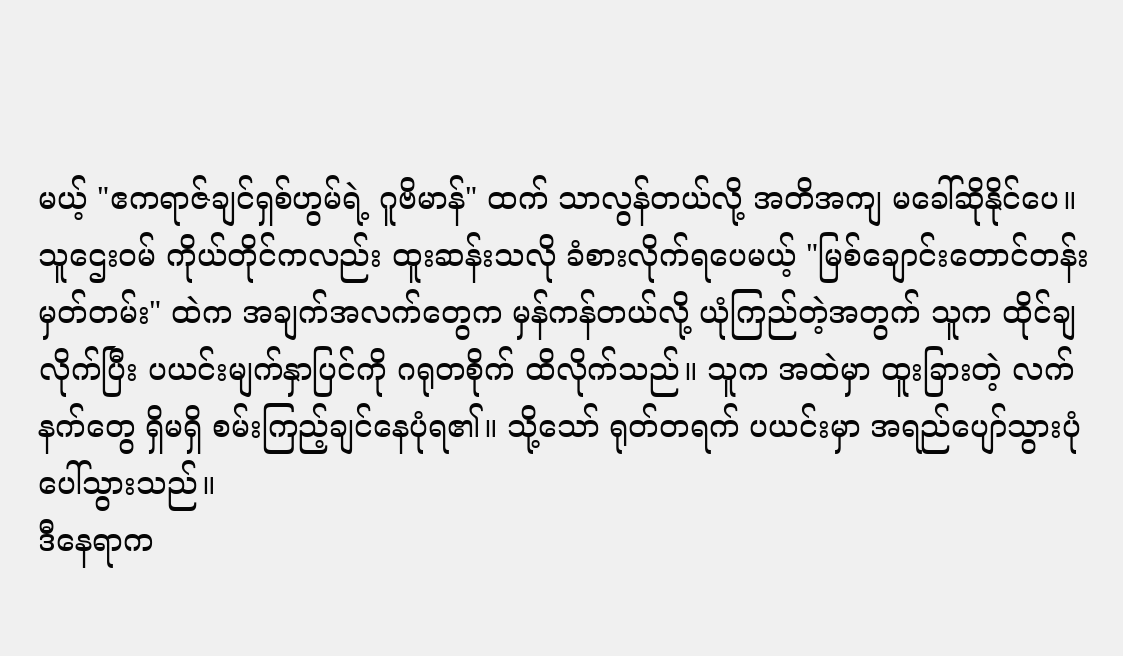မယ့် "ဧကရာဇ်ချင်ရှစ်ဟွမ်ရဲ့ ဂူဗိမာန်" ထက် သာလွန်တယ်လို့ အတိအကျ မခေါ်ဆိုနိုင်ပေ။
သူဌေးဝမ် ကိုယ်တိုင်ကလည်း ထူးဆန်းသလို ခံစားလိုက်ရပေမယ့် "မြစ်ချောင်းတောင်တန်းမှတ်တမ်း" ထဲက အချက်အလက်တွေက မှန်ကန်တယ်လို့ ယုံကြည်တဲ့အတွက် သူက ထိုင်ချလိုက်ပြီး ပယင်းမျက်နှာပြင်ကို ဂရုတစိုက် ထိလိုက်သည်။ သူက အထဲမှာ ထူးခြားတဲ့ လက်နက်တွေ ရှိမရှိ စမ်းကြည့်ချင်နေပုံရ၏။ သို့သော် ရုတ်တရက် ပယင်းမှာ အရည်ပျော်သွားပုံ ပေါ်သွားသည်။
ဒီနေရာက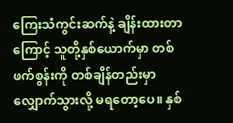ကြေးသံကွင်းဆက်နဲ့ ချိန်းထားတာကြောင့် သူတို့နှစ်ယောက်မှာ တစ်ဖက်စွန်းကို တစ်ချိန်တည်းမှာ လျှောက်သွားလို့ မရတော့ပေ။ နှစ်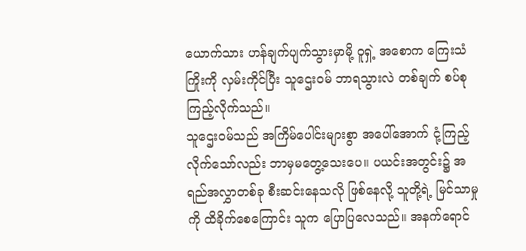ယောက်သား ဟန်ချက်ပျက်သွားမှာမို့ ဝူရှဲ့ အစောက ကြေးသံကြိုးကို လှမ်းကိုင်ပြီး သူဌေးဝမ် ဘာရသွားလဲ တစ်ချက် စပ်စုကြည့်လိုက်သည်။
သူဌေးဝမ်သည် အကြိမ်ပေါင်းများစွာ အပေါ်အောက် ငုံ့ကြည့်လိုက်သော်လည်း ဘာမှမတွေ့သေးပေ။ ပယင်းအတွင်း၌ အရည်အလွှာတစ်ခု စီးဆင်းနေသလို ဖြစ်နေလို့ သူတို့ရဲ့ မြင်သာမှုကို ထိခိုက်စေကြောင်း သူက ပြောပြလေသည်။ အနက်ရောင်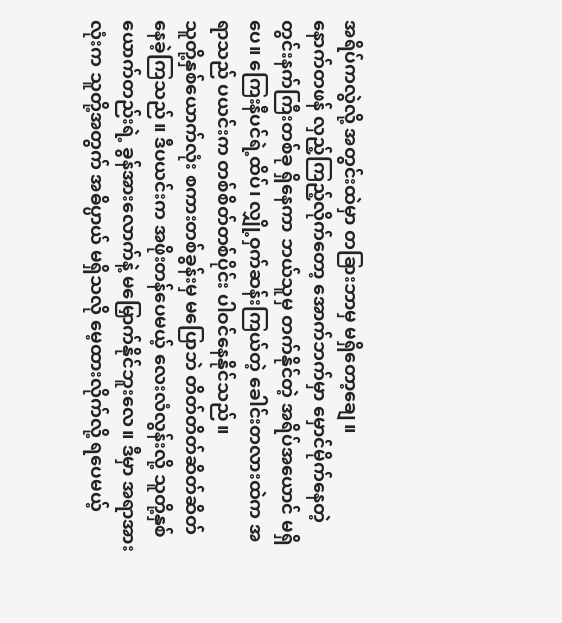အရိပ်ကလွဲလို့ အတွင်းထဲမှာ တခြားဘာမှ မရှိတော့ချေ။
နောက်တဖန် လှည့်ကြည့်လိုက်တော့ အောက်ဘက်မှာ မှောင်မိုက်နေတဲ့ တွင်းနက်ကြီးတစ်ခု ရှိနေကာ ဘယ်သူမှ တက်နိုင်တဲ့ အရိပ်အယောင် မရှိပေ။ ကြေးနီပင်ရဲ့ထိပ်၊ လျှို့ဝှက်ဆန်းကြယ်တဲ့ ခေါင်းတလားထဲက အရာသည် ပယင်းက တစ်စိတ်တစ်ပိုင်း ပါဝင်နေနိုင်သည်။
သူတို့နှစ်ယောက်လုံး စကားတစ်ခွန်းမှ မပြောဘဲ တိတ်တိတ်ဆိတ်ဆိတ် နေခဲ့ကြသည်။ ဒီပယင်းက အဖိုးတန်ပေမယ့် လေးလံလွန်းလို့ သူတို့နှစ်ယောက်တည်းရဲ့ ခွန်အားလောက်နဲ့ မမြှောက်နိုင်ဘူးလေ။ ဒီမှာ အရာအားလုံးက သူတို့အတွက် အဓိပ္ပာယ် မရှိသလို မေ့ထားလိုက်လို့ ရပေမယ့်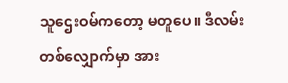သူဌေးဝမ်ကတော့ မတူပေ။ ဒီလမ်းတစ်လျှောက်မှာ အား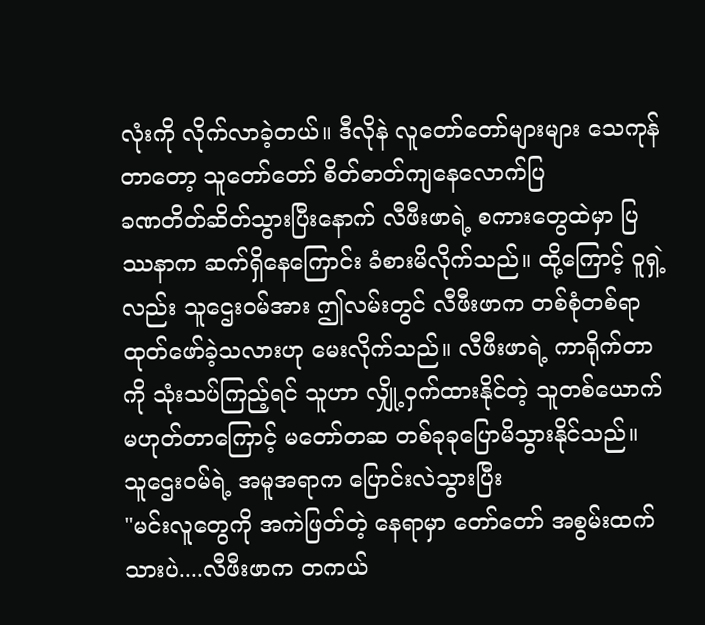လုံးကို လိုက်လာခဲ့တယ်။ ဒီလိုနဲ လူတော်တော်များများ သေကုန်တာတော့ သူတော်တော် စိတ်ဓာတ်ကျနေလောက်ပြ
ခဏတိတ်ဆိတ်သွားပြီးနောက် လီဖီးဖာရဲ့ စကားတွေထဲမှာ ပြဿနာက ဆက်ရှိနေကြောင်း ခံစားမိလိုက်သည်။ ထို့ကြောင့် ဝူရှဲ့လည်း သူဌေးဝမ်အား ဤလမ်းတွင် လီဖီးဖာက တစ်စုံတစ်ရာ ထုတ်ဖော်ခဲ့သလားဟု မေးလိုက်သည်။ လီဖီးဖာရဲ့ ကာရိုက်တာကို သုံးသပ်ကြည့်ရင် သူဟာ လျှို့ဝှက်ထားနိုင်တဲ့ သူတစ်ယောက် မဟုတ်တာကြောင့် မတော်တဆ တစ်ခုခုပြောမိသွားနိုင်သည်။
သူဌေးဝမ်ရဲ့ အမူအရာက ပြောင်းလဲသွားပြီး
"မင်းလူတွေကို အကဲဖြတ်တဲ့ နေရာမှာ တော်တော် အစွမ်းထက်သားပဲ....လီဖီးဖာက တကယ်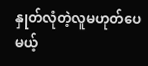နှုတ်လုံတဲ့လူမဟုတ်ပေမယ့်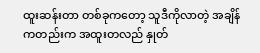ထူးဆန်းတာ တစ်ခုကတော့ သူဒီကိုလာတဲ့ အချိန်ကတည်းက အထူးတလည် နှုတ်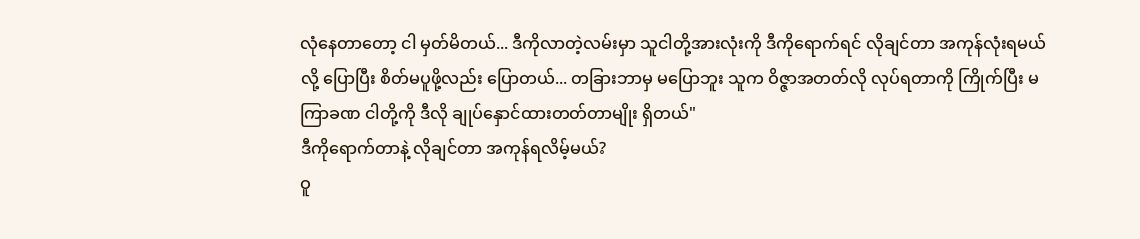လုံနေတာတော့ ငါ မှတ်မိတယ်... ဒီကိုလာတဲ့လမ်းမှာ သူငါတို့အားလုံးကို ဒီကိုရောက်ရင် လိုချင်တာ အကုန်လုံးရမယ်လို့ ပြောပြီး စိတ်မပူဖို့လည်း ပြောတယ်... တခြားဘာမှ မပြောဘူး သူက ဝိဇ္ဇာအတတ်လို လုပ်ရတာကို ကြိုက်ပြီး မကြာခဏ ငါတို့ကို ဒီလို ချုပ်နှောင်ထားတတ်တာမျိုး ရှိတယ်"
ဒီကိုရောက်တာနဲ့ လိုချင်တာ အကုန်ရလိမ့်မယ်?
ဝူ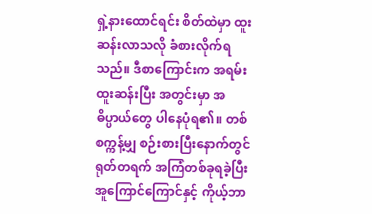ရှဲ့နားထောင်ရင်း စိတ်ထဲမှာ ထူးဆန်းလာသလို ခံစားလိုက်ရသည်။ ဒီစာကြောင်းက အရမ်းထူးဆန်းပြီး အတွင်းမှာ အဓိပ္ပာယ်တွေ ပါနေပုံရ၏။ တစ်စက္ကန့်မျှ စဉ်းစားပြီးနောက်တွင် ရုတ်တရက် အကြံတစ်ခုရခဲ့ပြီး အူကြောင်ကြောင်နှင့် ကိုယ့်ဘာ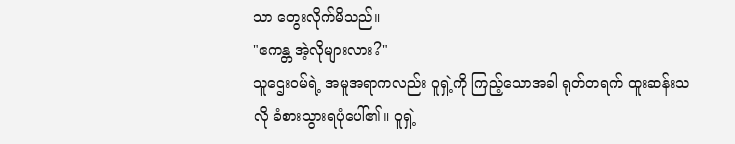သာ တွေးလိုက်မိသည်။
"ဧကန္တ အဲ့လိုများလား?"
သူဌေးဝမ်ရဲ့ အမူအရာကလည်း ဝူရှဲ့ကို ကြည့်သောအခါ ရုတ်တရက် ထူးဆန်းသလို ခံစားသွားရပုံပေါ်၏။ ဝူရှဲ့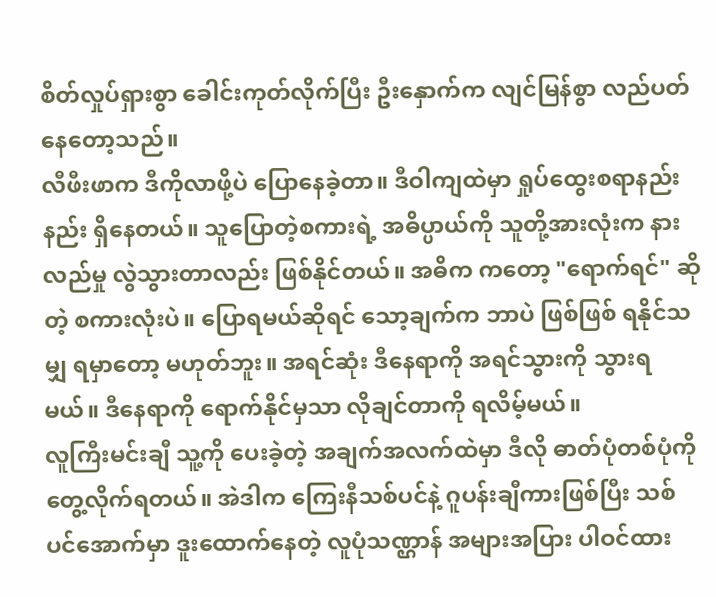စိတ်လှုပ်ရှားစွာ ခေါင်းကုတ်လိုက်ပြီး ဦးနှောက်က လျင်မြန်စွာ လည်ပတ်နေတော့သည်။
လီဖီးဖာက ဒီကိုလာဖို့ပဲ ပြောနေခဲ့တာ။ ဒီဝါကျထဲမှာ ရှုပ်ထွေးစရာနည်းနည်း ရှိနေတယ်။ သူပြောတဲ့စကားရဲ့ အဓိပ္ပာယ်ကို သူတို့အားလုံးက နားလည်မှု လွဲသွားတာလည်း ဖြစ်နိုင်တယ်။ အဓိက ကတော့ "ရောက်ရင်" ဆိုတဲ့ စကားလုံးပဲ။ ပြောရမယ်ဆိုရင် သော့ချက်က ဘာပဲ ဖြစ်ဖြစ် ရနိုင်သမျှ ရမှာတော့ မဟုတ်ဘူး။ အရင်ဆုံး ဒီနေရာကို အရင်သွားကို သွားရမယ်။ ဒီနေရာကို ရောက်နိုင်မှသာ လိုချင်တာကို ရလိမ့်မယ်။
လူကြီးမင်းချီ သူ့ကို ပေးခဲ့တဲ့ အချက်အလက်ထဲမှာ ဒီလို ဓာတ်ပုံတစ်ပုံကို တွေ့လိုက်ရတယ်။ အဲဒါက ကြေးနီသစ်ပင်နဲ့ ဂူပန်းချီကားဖြစ်ပြီး သစ်ပင်အောက်မှာ ဒူးထောက်နေတဲ့ လူပုံသဏ္ဌာန် အများအပြား ပါဝင်ထား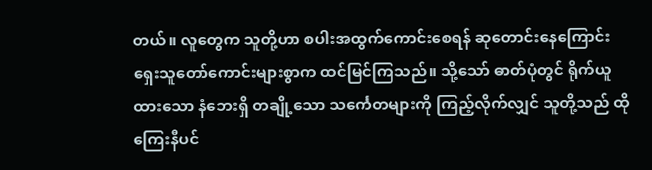တယ်။ လူတွေက သူတို့ဟာ စပါးအထွက်ကောင်းစေရန် ဆုတောင်းနေကြောင်း ရှေးသူတော်ကောင်းများစွာက ထင်မြင်ကြသည်။ သို့သော် ဓာတ်ပုံတွင် ရိုက်ယူထားသော နံဘေးရှိ တချို့သော သင်္ကေတများကို ကြည့်လိုက်လျှင် သူတို့သည် ထိုကြေးနီပင်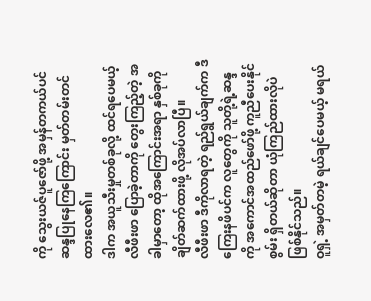ကို သွေးယဇ်ပူဇော်ဖို့ အမှန်တကယ်ပင် ဆန္ဒပြုနေကြကြောင်း မှတ်တမ်းတင်ထားလေ၏။
ဒါက အယူသီးမှုတစ်ခုလို့ ထင်ရပေမယ့် လီဖီးဖာ ပြောခဲ့တာကို တွေးကြည့်တဲ့ အခါမှာတော့ ထိုအကြောင်းအရာ နှစ်ခုကို ချိတ်ဆက်ထားဖို့ လိုအပ်လာပြီ။
လီဖီးဖာ ဒီကိုလာရတဲ့ ရည်ရွယ်ချက်က ဒီကြေးနဖိပင်က လူတွေကို သူတို့ရဲ့ဆန္ဒကို အကောင်အထည်ဖော်ဖို့ ကူညီပေးနိုင်စွမ်း ရှိတယ်ဆိုတာ ယုံကြည်ထားလိုပဲ ဖြစ်နိုင်သည်။
ဝူရှဲ့ အမှတ်တမဲ့ ရယ်ချင်ပေမယ့် မရယ်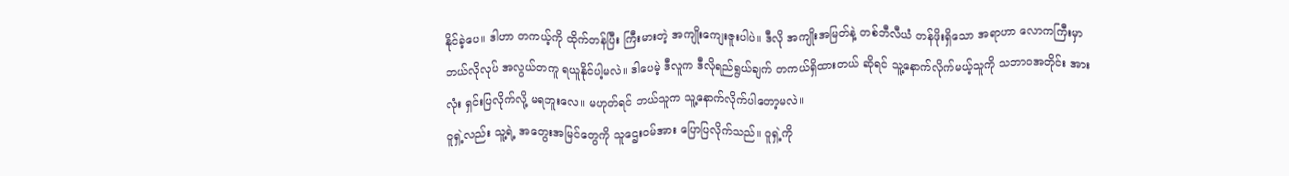နိုင်ခဲ့ပေ။ ဒါဟာ တကယ့်ကို ထိုက်တန်ပြီး ကြီးမားတဲ့ အကျိုးကျေးဇူးပါပဲ။ ဒီလို အကျိုးအမြတ်နဲ့ တစ်ဘီလီယံ တန်ဖိုးရှိသော အရာဟာ လောကကြီးမှာ ဘယ်လိုလုပ် အလွယ်တကူ ရယူနိုင်ပါ့မလဲ။ ဒါပေမဲ့ ဒီလူက ဒီလိုရည်ရွယ်ချက် တကယ်ရှိထားတယ် ဆိုရင် သူ့နောက်လိုက်မယ့်သူကို သဘာဝအတိုင်း အားလုံး ရှင်းပြလိုက်လို့ မရဘူးလေ။ မဟုတ်ရင် ဘယ်သူက သူ့နောက်လိုက်ပါတော့မလဲ။
ဝူရှဲ့လည်း သူ့ရဲ့ အတွေးအမြင်တွေကို သူဌေးဝမ်အား ပြောပြလိုက်သည်။ ဝူရှဲ့ကို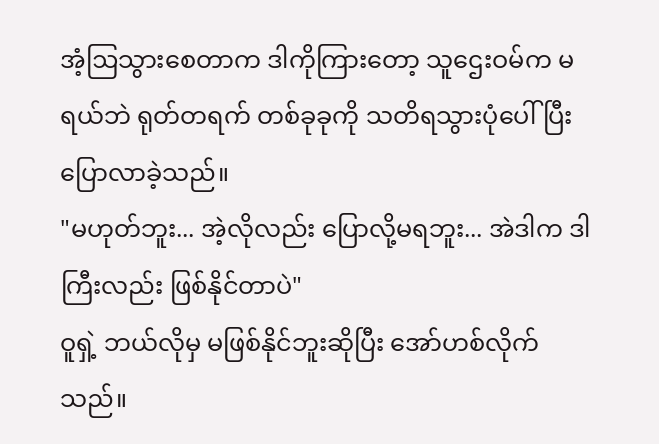အံ့ဩသွားစေတာက ဒါကိုကြားတော့ သူဌေးဝမ်က မရယ်ဘဲ ရုတ်တရက် တစ်ခုခုကို သတိရသွားပုံပေါ်ပြီး ပြောလာခဲ့သည်။
"မဟုတ်ဘူး... အဲ့လိုလည်း ပြောလို့မရဘူး... အဲဒါက ဒါကြီးလည်း ဖြစ်နိုင်တာပဲ"
ဝူရှဲ့ ဘယ်လိုမှ မဖြစ်နိုင်ဘူးဆိုပြီး အော်ဟစ်လိုက်သည်။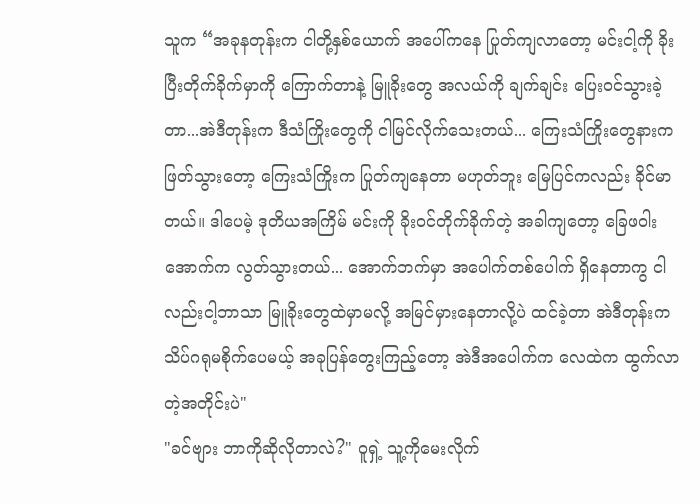သူက “အခုနတုန်းက ငါတို့နှစ်ယောက် အပေါ်ကနေ ပြုတ်ကျလာတော့ မင်းငါ့ကို ခိုးပြီးတိုက်ခိုက်မှာကို ကြောက်တာနဲ့ မြူခိုးတွေ အလယ်ကို ချက်ချင်း ပြေးဝင်သွားခဲ့တာ...အဲဒီတုန်းက ဒီသံကြိုးတွေကို ငါမြင်လိုက်သေးတယ်... ကြေးသံကြိုးတွေနားက ဖြတ်သွားတော့ ကြေးသံကြိုးက ပြုတ်ကျနေတာ မဟုတ်ဘူး မြေပြင်ကလည်း ခိုင်မာတယ်။ ဒါပေမဲ့ ဒုတိယအကြိမ် မင်းကို ခိုးဝင်တိုက်ခိုက်တဲ့ အခါကျတော့ ခြေဖဝါးအောက်က လွတ်သွားတယ်... အောက်ဘက်မှာ အပေါက်တစ်ပေါက် ရှိနေတာကွ ငါလည်းငါ့ဘာသာ မြူခိုးတွေထဲမှာမလို့ အမြင်မှားနေတာလို့ပဲ ထင်ခဲ့တာ အဲဒီတုန်းက သိပ်ဂရုမစိုက်ပေမယ့် အခုပြန်တွေးကြည့်တော့ အဲဒီအပေါက်က လေထဲက ထွက်လာတဲ့အတိုင်းပဲ"
"ခင်ဗျား ဘာကိုဆိုလိုတာလဲ?" ဝူရှဲ့ သူ့ကိုမေးလိုက်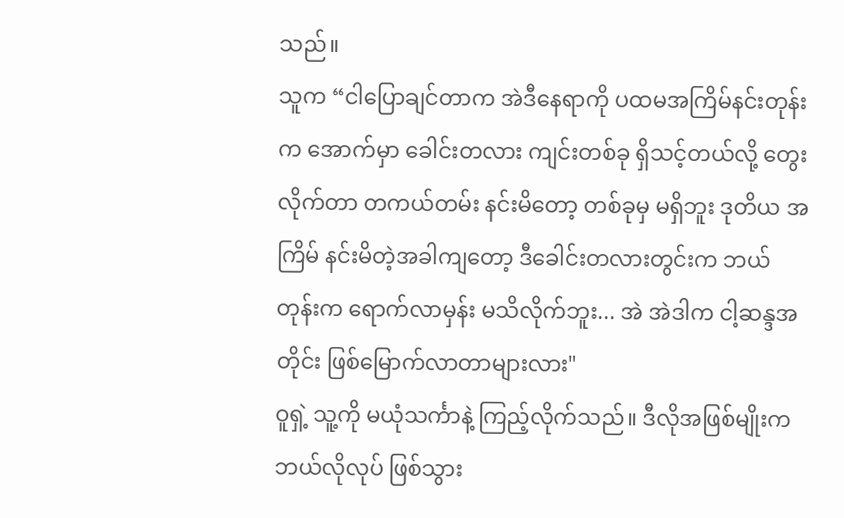သည်။
သူက “ငါပြောချင်တာက အဲဒီနေရာကို ပထမအကြိမ်နင်းတုန်းက အောက်မှာ ခေါင်းတလား ကျင်းတစ်ခု ရှိသင့်တယ်လို့ တွေးလိုက်တာ တကယ်တမ်း နင်းမိတော့ တစ်ခုမှ မရှိဘူး ဒုတိယ အကြိမ် နင်းမိတဲ့အခါကျတော့ ဒီခေါင်းတလားတွင်းက ဘယ်တုန်းက ရောက်လာမှန်း မသိလိုက်ဘူး... အဲ အဲဒါက ငါ့ဆန္ဒအတိုင်း ဖြစ်မြောက်လာတာများလား"
ဝူရှဲ့ သူ့ကို မယုံသင်္ကာနဲ့ ကြည့်လိုက်သည်။ ဒီလိုအဖြစ်မျိုးက ဘယ်လိုလုပ် ဖြစ်သွား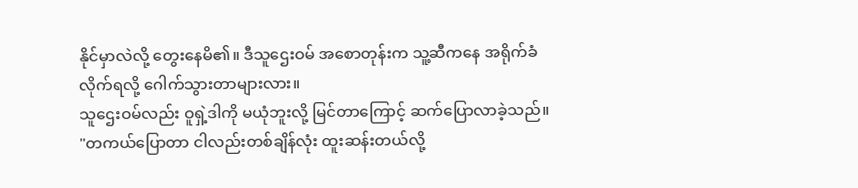နိုင်မှာလဲလို့ တွေးနေမိ၏။ ဒီသူဌေးဝမ် အစောတုန်းက သူ့ဆီကနေ အရိုက်ခံလိုက်ရလို့ ဂေါက်သွားတာများလား။
သူဌေးဝမ်လည်း ဝူရှဲ့ဒါကို မယုံဘူးလို့ မြင်တာကြောင့် ဆက်ပြောလာခဲ့သည်။
"တကယ်ပြောတာ ငါလည်းတစ်ချိန်လုံး ထူးဆန်းတယ်လို့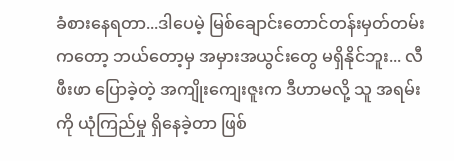ခံစားနေရတာ...ဒါပေမဲ့ မြစ်ချောင်းတောင်တန်းမှတ်တမ်းကတော့ ဘယ်တော့မှ အမှားအယွင်းတွေ မရှိနိုင်ဘူး... လီဖီးဖာ ပြောခဲ့တဲ့ အကျိုးကျေးဇူးက ဒီဟာမလို့ သူ အရမ်းကို ယုံကြည်မှု ရှိနေခဲ့တာ ဖြစ်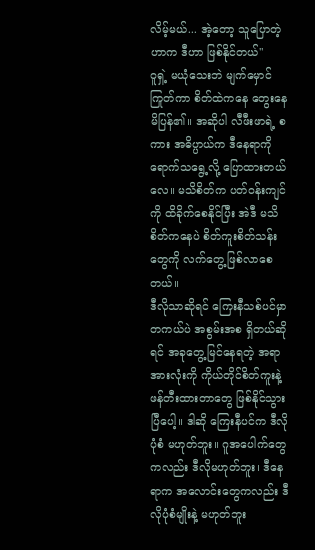လိမ့်မယ်... အဲ့တော့ သူပြောတဲ့ဟာက ဒီဟာ ဖြစ်နိုင်တယ်"
ဝူရှဲ့ မယုံသေးဘဲ မျက်မှောင်ကြုတ်ကာ စိတ်ထဲကနေ တွေးနေမိပြန်၏။ အဆိုပါ လီဖီးဖာရဲ့ စကား အဓိပ္ပာယ်က ဒီနေရာကို ရောက်သရွေ့လို့ ပြောထားတယ်လေ။ မသိစိတ်က ပတ်ဝန်းကျင်ကို ထိခိုက်စေနိုင်ပြီး အဲဒီ မသိစိတ်ကနေပဲ စိတ်ကူးစိတ်သန်းတွေကို လက်တွေ့ဖြစ်လာစေတယ်။
ဒီလိုသာဆိုရင် ကြေးနီသစ်ပင်မှာ တကယ်ပဲ အစွမ်းအစ ရှိတယ်ဆိုရင် အခုတွေ့မြင်နေရတဲ့ အရာအားလုံးကို ကိုယ်တိုင်စိတ်ကူးနဲ့ ဖန်တီးထားတာတွေ ဖြစ်နိုင်သွားပြီပေါ့။ ဒါဆို ကြေးနီပင်က ဒီလိုပုံစံ မဟုတ်ဘူး။ ဂူအပေါက်တွေကလည်း ဒီလိုမဟုတ်ဘူး၊ ဒီနေရာက အလောင်းတွေကလည်း ဒီလိုပုံစံမျိုးနဲ့ မဟုတ်ဘူး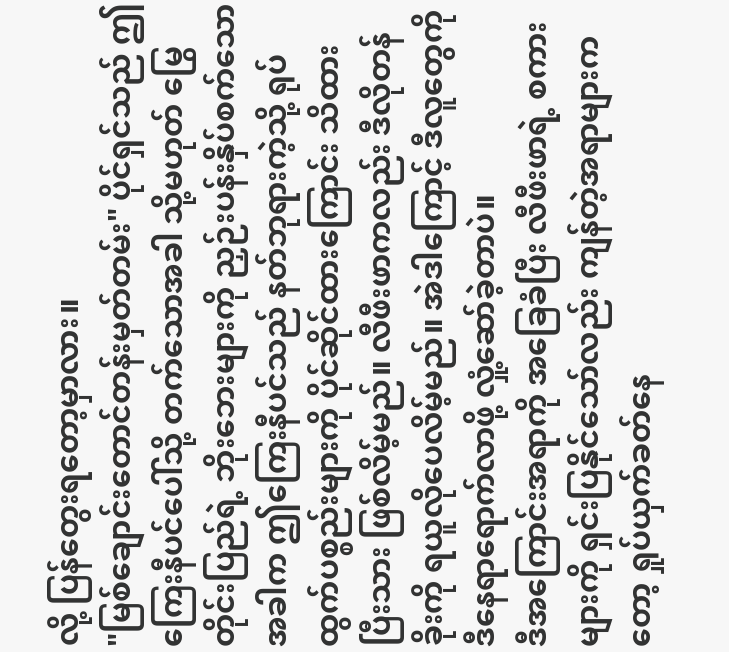လို့ ပြန်တွေးရတော့မှာလား။
"မြစ်ချောင်းတောင်တန်းမှတ်တမ်း" ပိုင်ရှင်သည် ဤကြေးနီပင်ပေါ်သို့ တက်သောအခါ သို့မဟုတ် မြွေတိုင်းပြည်ရဲ့ ဘိုးဘေးများကို ညှဉ်းပန်းနှိပ်စက်သော အခါက ဤကြေးနီပင်သည် နတ်ဘုရားကဲ့သို့ ရုပ်ထွက်ပစ္စည်းများကို ပိုင်ဆိုင်ထားကြောင်း သိထားပြီးသား ဖြစ်လိမ့်မည်။ လီဖီးဖာကလည်း ဒီလိုတန်ခိုးကို ရယူလိုပေလိမ့်မည်။ အဲဒါကြောင့် ဒီလူတွေကို ဒီနေရာရောက်လာဖို့ လှုံ့ဆော်ခဲ့တာပဲ။
ဒီအကြောင်းအရာကို အခြေခံပြီး လီဖီးဖာရဲ့ စကားများကို ရှင်းပြနိုင်သော်လည်း ကျန်တဲ့အရာများကတော့ ရှုပ်ယှက်ခတ်နေ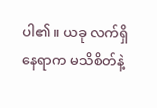ပါ၏။ ယခု လက်ရှိနေရာက မသိစိတ်နဲ့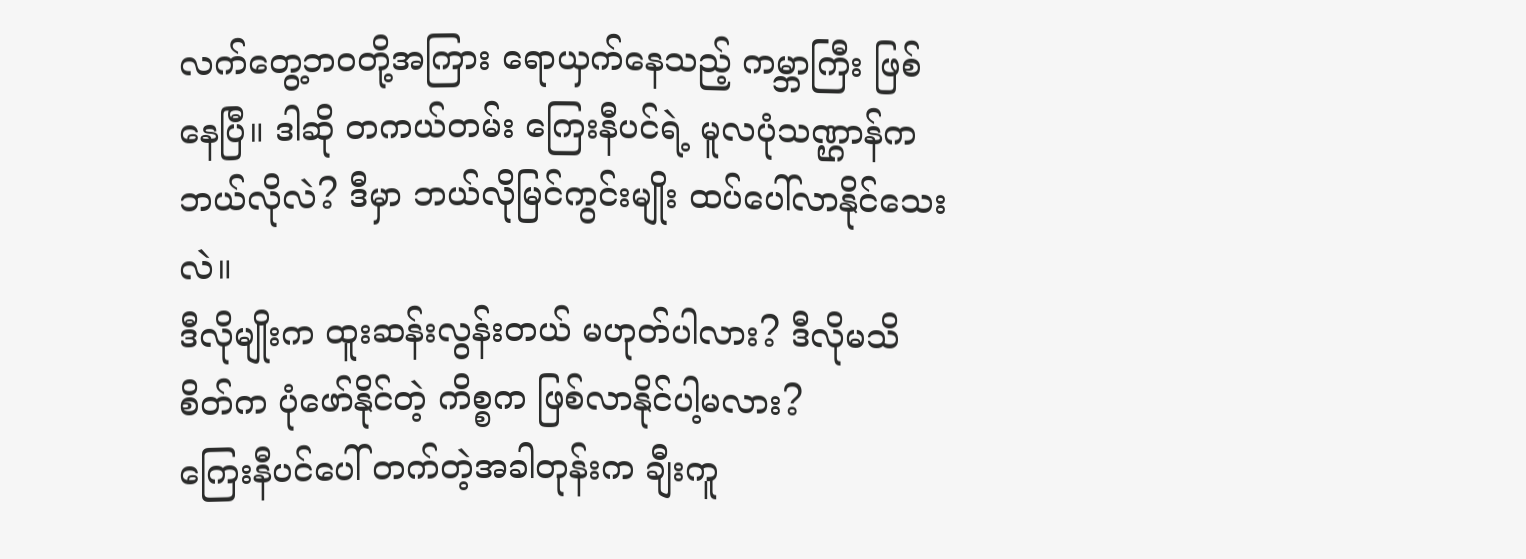လက်တွေ့ဘဝတို့အကြား ရောယှက်နေသည့် ကမ္ဘာကြီး ဖြစ်နေပြီ။ ဒါဆို တကယ်တမ်း ကြေးနီပင်ရဲ့ မူလပုံသဏ္ဌာန်က ဘယ်လိုလဲ? ဒီမှာ ဘယ်လိုမြင်ကွင်းမျိုး ထပ်ပေါ်လာနိုင်သေးလဲ။
ဒီလိုမျိုးက ထူးဆန်းလွန်းတယ် မဟုတ်ပါလား? ဒီလိုမသိစိတ်က ပုံဖော်နိုင်တဲ့ ကိစ္စက ဖြစ်လာနိုင်ပါ့မလား?
ကြေးနီပင်ပေါ် တက်တဲ့အခါတုန်းက ချီးကူ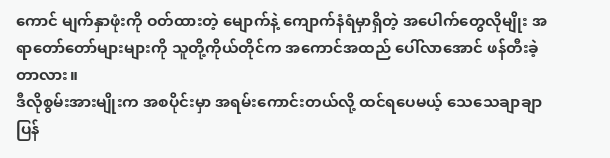ကောင် မျက်နှာဖုံးကို ဝတ်ထားတဲ့ မျောက်နဲ့ ကျောက်နံရံမှာရှိတဲ့ အပေါက်တွေလိုမျိုး အရာတော်တော်များများကို သူတို့ကိုယ်တိုင်က အကောင်အထည် ပေါ်လာအောင် ဖန်တီးခဲ့တာလား။
ဒီလိုစွမ်းအားမျိုးက အစပိုင်းမှာ အရမ်းကောင်းတယ်လို့ ထင်ရပေမယ့် သေသေချာချာ ပြန်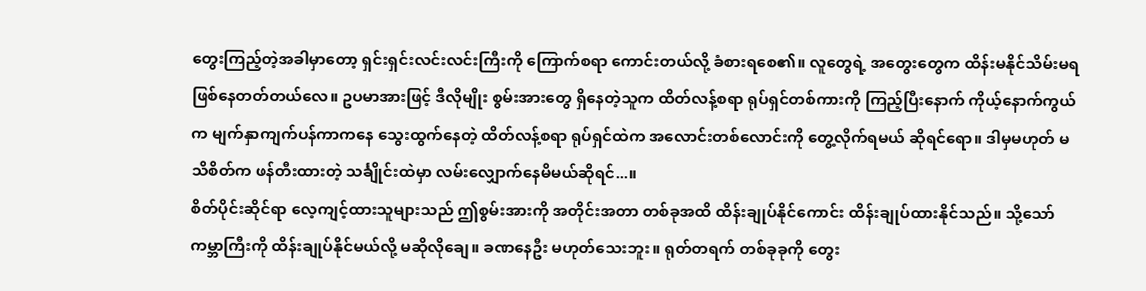တွေးကြည့်တဲ့အခါမှာတော့ ရှင်းရှင်းလင်းလင်းကြီးကို ကြောက်စရာ ကောင်းတယ်လို့ ခံစားရစေ၏။ လူတွေရဲ့ အတွေးတွေက ထိန်းမနိုင်သိမ်းမရ ဖြစ်နေတတ်တယ်လေ။ ဥပမာအားဖြင့် ဒီလိုမျိုး စွမ်းအားတွေ ရှိနေတဲ့သူက ထိတ်လန့်စရာ ရုပ်ရှင်တစ်ကားကို ကြည့်ပြီးနောက် ကိုယ့်နောက်ကွယ်က မျက်နှာကျက်ပန်ကာကနေ သွေးထွက်နေတဲ့ ထိတ်လန့်စရာ ရုပ်ရှင်ထဲက အလောင်းတစ်လောင်းကို တွေ့လိုက်ရမယ် ဆိုရင်ရော။ ဒါမှမဟုတ် မသိစိတ်က ဖန်တီးထားတဲ့ သင်္ချိုင်းထဲမှာ လမ်းလျှောက်နေမိမယ်ဆိုရင်...။
စိတ်ပိုင်းဆိုင်ရာ လေ့ကျင့်ထားသူများသည် ဤစွမ်းအားကို အတိုင်းအတာ တစ်ခုအထိ ထိန်းချုပ်နိုင်ကောင်း ထိန်းချုပ်ထားနိုင်သည်။ သို့သော် ကမ္ဘာကြီးကို ထိန်းချုပ်နိုင်မယ်လို့ မဆိုလိုချေ။ ခဏနေဦး မဟုတ်သေးဘူး။ ရုတ်တရက် တစ်ခုခုကို တွေး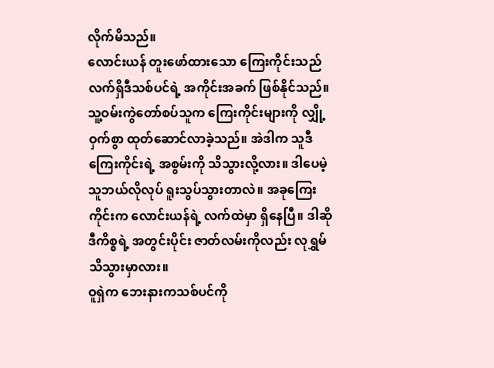လိုက်မိသည်။
လောင်းယန် တူးဖော်ထားသော ကြေးကိုင်းသည် လက်ရှိဒီသစ်ပင်ရဲ့ အကိုင်းအခက် ဖြစ်နိုင်သည်။ သူ့ဝမ်းကွဲတော်စပ်သူက ကြေးကိုင်းများကို လျှို့ဝှက်စွာ ထုတ်ဆောင်လာခဲ့သည်။ အဲဒါက သူဒီကြေးကိုင်းရဲ့ အစွမ်းကို သိသွားလို့လား။ ဒါပေမဲ့ သူဘယ်လိုလုပ် ရူးသွပ်သွားတာလဲ။ အခုကြေးကိုင်းက လောင်းယန်ရဲ့ လက်ထဲမှာ ရှိနေပြီ။ ဒါဆိုဒီကိစ္စရဲ့ အတွင်းပိုင်း ဇာတ်လမ်းကိုလည်း လုရွှမ် သိသွားမှာလား။
ဝူရှဲက ဘေးနားကသစ်ပင်ကို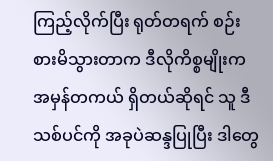ကြည့်လိုက်ပြီး ရုတ်တရက် စဉ်းစားမိသွားတာက ဒီလိုကိစ္စမျိုးက အမှန်တကယ် ရှိတယ်ဆိုရင် သူ ဒီသစ်ပင်ကို အခုပဲဆန္ဒပြုပြီး ဒါတွေ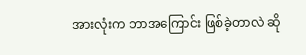အားလုံးက ဘာအကြောင်း ဖြစ်ခဲ့တာလဲ ဆို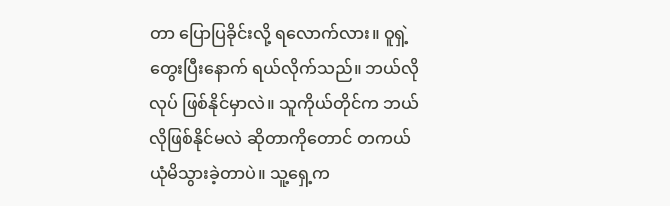တာ ပြောပြခိုင်းလို့ ရလောက်လား။ ဝူရှဲ့ တွေးပြီးနောက် ရယ်လိုက်သည်။ ဘယ်လိုလုပ် ဖြစ်နိုင်မှာလဲ။ သူကိုယ်တိုင်က ဘယ်လိုဖြစ်နိုင်မလဲ ဆိုတာကိုတောင် တကယ် ယုံမိသွားခဲ့တာပဲ။ သူ့ရှေ့က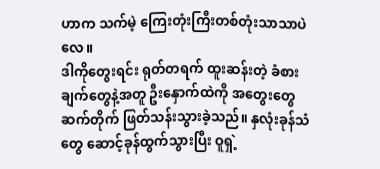ဟာက သက်မဲ့ ကြေးတုံးကြီးတစ်တုံးသာသာပဲလေ။
ဒါကိုတွေးရင်း ရုတ်တရက် ထူးဆန်းတဲ့ ခံစားချက်တွေနဲ့အတူ ဦးနှောက်ထဲကို အတွေးတွေ ဆက်တိုက် ဖြတ်သန်းသွားခဲ့သည်။ နှလုံးခုန်သံတွေ ဆောင့်ခုန်ထွက်သွားပြီး ဝူရှဲ့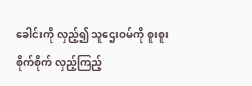ခေါင်းကို လှည့်၍ သူဌေးဝမ်ကို စူးစူးစိုက်စိုက် လှည့်ကြည့်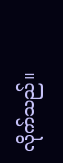လိုက်သည်။